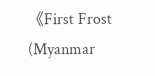《First Frost (Myanmar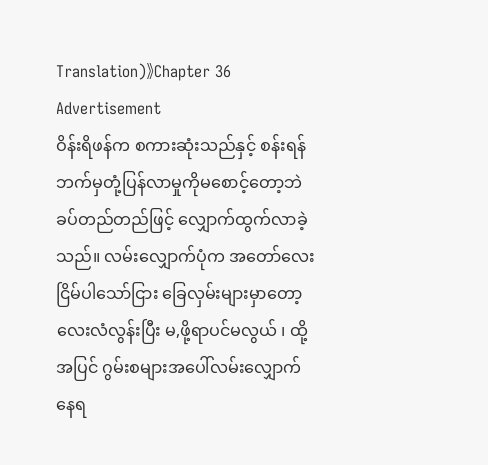Translation)》Chapter 36
Advertisement
ဝိန်းရိဖန်က စကားဆုံးသည်နှင့် စန်းရန်ဘက်မှတုံ့ပြန်လာမှုကိုမစောင့်တော့ဘဲ ခပ်တည်တည်ဖြင့် လျှောက်ထွက်လာခဲ့သည်။ လမ်းလျှောက်ပုံက အတော်လေးငြိမ်ပါသော်ငြား ခြေလှမ်းများမှာတော့ လေးလံလွန်းပြီး မ,ဖို့ရာပင်မလွယ် ၊ ထို့အပြင် ဂွမ်းစများအပေါ်လမ်းလျှောက်နေရ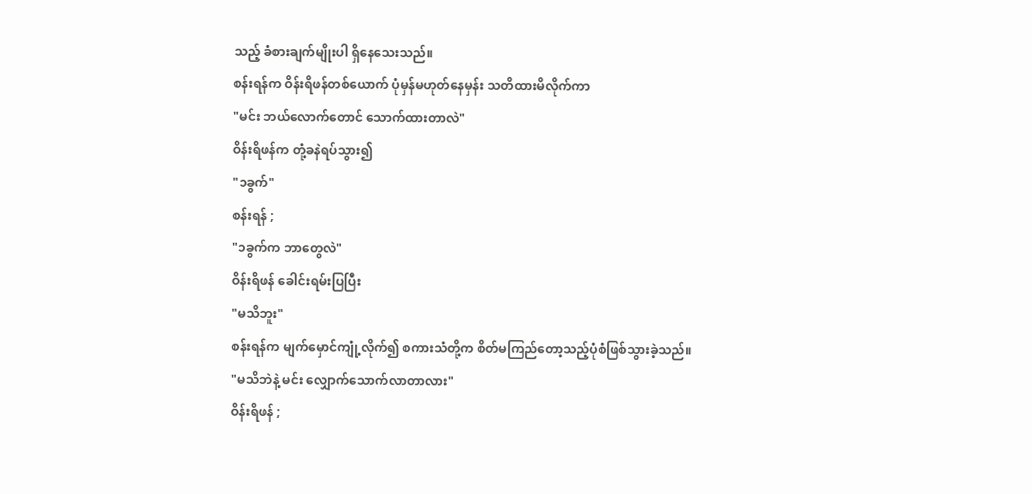သည့် ခံစားချက်မျိုးပါ ရှိနေသေးသည်။
စန်းရန်က ဝိန်းရိဖန်တစ်ယောက် ပုံမှန်မဟုတ်နေမှန်း သတိထားမိလိုက်ကာ
"မင်း ဘယ်လောက်တောင် သောက်ထားတာလဲ"
ဝိန်းရိဖန်က တုံ့ခနဲရပ်သွား၍
"၁ခွက်"
စန်းရန် ;
"၁ခွက်က ဘာတွေလဲ"
ဝိန်းရိဖန် ခေါင်းရမ်းပြပြီး
"မသိဘူး"
စန်းရန်က မျက်မှောင်ကျုံ့လိုက်၍ စကားသံတို့က စိတ်မကြည်တော့သည့်ပုံစံဖြစ်သွားခဲ့သည်။
"မသိဘဲနဲ့ မင်း လျှောက်သောက်လာတာလား"
ဝိန်းရိဖန် ;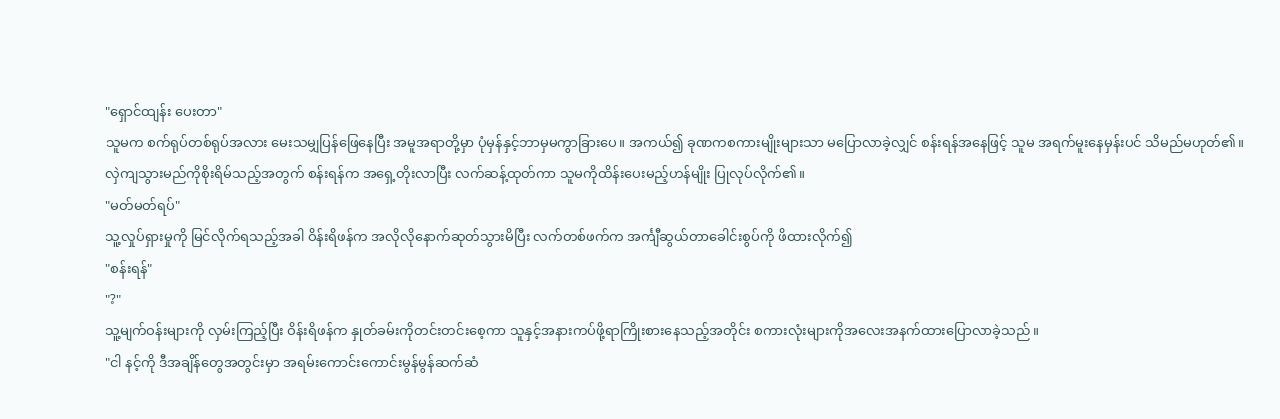"ရှောင်ထျန်း ပေးတာ"
သူမက စက်ရုပ်တစ်ရုပ်အလား မေးသမျှပြန်ဖြေနေပြီး အမူအရာတို့မှာ ပုံမှန်နှင့်ဘာမှမကွာခြားပေ။ အကယ်၍ ခုဏကစကားမျိုးများသာ မပြောလာခဲ့လျှင် စန်းရန်အနေဖြင့် သူမ အရက်မူးနေမှန်းပင် သိမည်မဟုတ်၏။
လှဲကျသွားမည်ကိုစိုးရိမ်သည့်အတွက် စန်းရန်က အရှေ့တိုးလာပြီး လက်ဆန့်ထုတ်ကာ သူမကိုထိန်းပေးမည့်ဟန်မျိုး ပြုလုပ်လိုက်၏။
"မတ်မတ်ရပ်"
သူ့လှုပ်ရှားမှုကို မြင်လိုက်ရသည့်အခါ ဝိန်းရိဖန်က အလိုလိုနောက်ဆုတ်သွားမိပြီး လက်တစ်ဖက်က အင်္ကျီဆွယ်တာခေါင်းစွပ်ကို ဖိထားလိုက်၍
"စန်းရန်"
"?"
သူ့မျက်ဝန်းများကို လှမ်းကြည့်ပြီး ဝိန်းရိဖန်က နှုတ်ခမ်းကိုတင်းတင်းစေ့ကာ သူနှင့်အနားကပ်ဖို့ရာကြိုးစားနေသည့်အတိုင်း စကားလုံးများကိုအလေးအနက်ထားပြောလာခဲ့သည်။
"ငါ နင့်ကို ဒီအချိန်တွေအတွင်းမှာ အရမ်းကောင်းကောင်းမွန်မွန်ဆက်ဆံ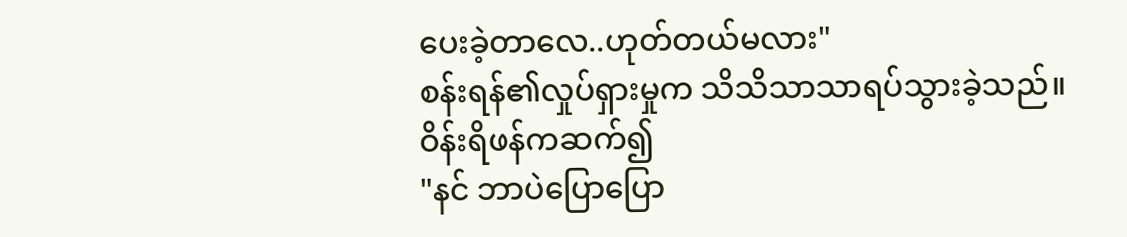ပေးခဲ့တာလေ..ဟုတ်တယ်မလား"
စန်းရန်၏လှုပ်ရှားမှုက သိသိသာသာရပ်သွားခဲ့သည်။
ဝိန်းရိဖန်ကဆက်၍
"နင် ဘာပဲပြောပြော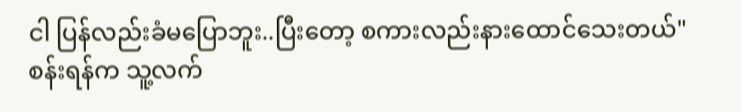ငါ ပြန်လည်းခံမပြောဘူး..ပြီးတော့ စကားလည်းနားထောင်သေးတယ်"
စန်းရန်က သူ့လက်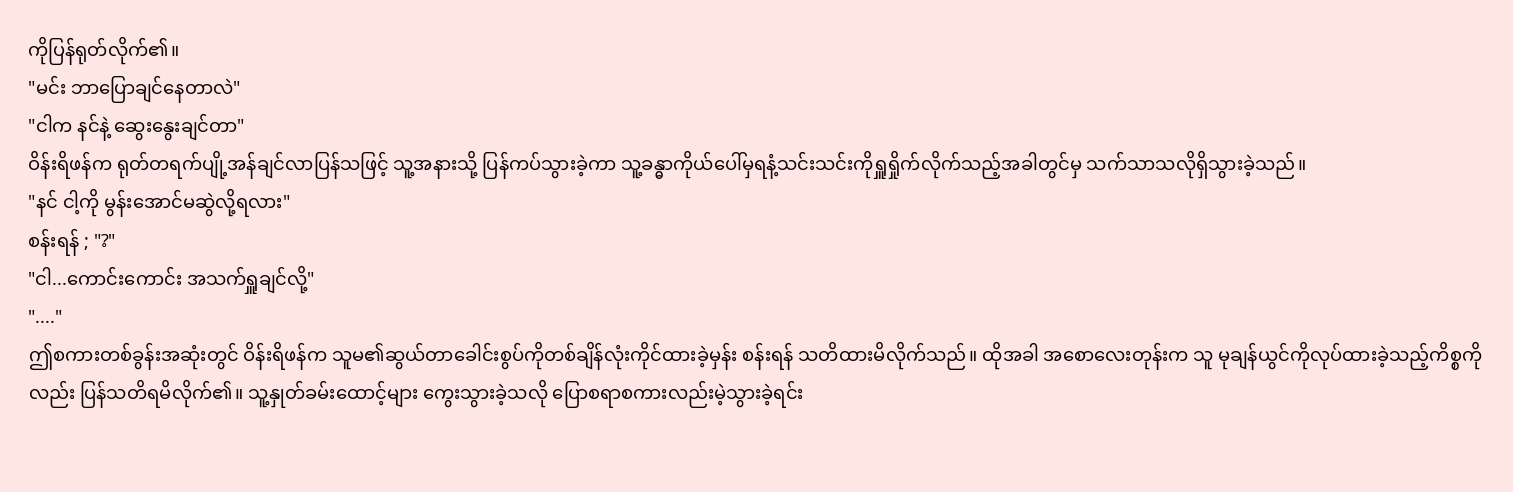ကိုပြန်ရုတ်လိုက်၏။
"မင်း ဘာပြောချင်နေတာလဲ"
"ငါက နင်နဲ့ ဆွေးနွေးချင်တာ"
ဝိန်းရိဖန်က ရုတ်တရက်ပျို့အန်ချင်လာပြန်သဖြင့် သူ့အနားသို့ ပြန်ကပ်သွားခဲ့ကာ သူ့ခန္ဓာကိုယ်ပေါ်မှရနံ့သင်းသင်းကိုရှူရှိုက်လိုက်သည့်အခါတွင်မှ သက်သာသလိုရှိသွားခဲ့သည်။
"နင် ငါ့ကို မွန်းအောင်မဆွဲလို့ရလား"
စန်းရန် ; "?"
"ငါ...ကောင်းကောင်း အသက်ရှူချင်လို့"
"...."
ဤစကားတစ်ခွန်းအဆုံးတွင် ဝိန်းရိဖန်က သူမ၏ဆွယ်တာခေါင်းစွပ်ကိုတစ်ချိန်လုံးကိုင်ထားခဲ့မှန်း စန်းရန် သတိထားမိလိုက်သည်။ ထိုအခါ အစောလေးတုန်းက သူ မုချန်ယွင်ကိုလုပ်ထားခဲ့သည့်ကိစ္စကိုလည်း ပြန်သတိရမိလိုက်၏။ သူ့နှုတ်ခမ်းထောင့်များ ကွေးသွားခဲ့သလို ပြောစရာစကားလည်းမဲ့သွားခဲ့ရင်း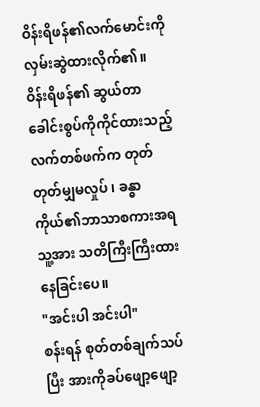ဝိန်းရိဖန်၏လက်မောင်းကိုလှမ်းဆွဲထားလိုက်၏။
ဝိန်းရိဖန်၏ ဆွယ်တာခေါင်းစွပ်ကိုကိုင်ထားသည့်လက်တစ်ဖက်က တုတ်တုတ်မျှမလှုပ် ၊ ခန္ဓာကိုယ်၏ဘာသာစကားအရ သူ့အား သတိကြီးကြီးထားနေခြင်းပေ။
"အင်းပါ အင်းပါ"
စန်းရန် စုတ်တစ်ချက်သပ်ပြီး အားကိုခပ်ဖျော့ဖျော့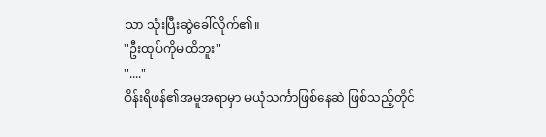သာ သုံးပြီးဆွဲခေါ်လိုက်၏။
"ဦးထုပ်ကိုမထိဘူး"
"...."
ဝိန်းရိဖန်၏အမူအရာမှာ မယုံသင်္ကာဖြစ်နေဆဲ ဖြစ်သည့်တိုင်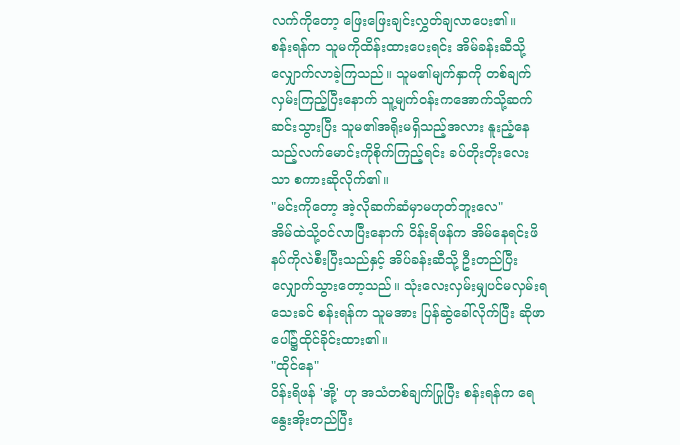လက်ကိုတော့ ဖြေးဖြေးချင်းလွှတ်ချလာပေး၏။
စန်းရန်က သူမကိုထိန်းထားပေးရင်း အိမ်ခန်းဆီသို့လျှောက်လာခဲ့ကြသည်။ သူမ၏မျက်နှာကို တစ်ချက်လှမ်းကြည့်ပြီးနောက် သူ့မျက်ဝန်းကအောက်သို့ဆက်ဆင်းသွားပြီး သူမ၏အရိုးမရှိသည့်အလား နူးညံ့နေသည့်လက်မောင်းကိုစိုက်ကြည့်ရင်း ခပ်တိုးတိုးလေးသာ စကားဆိုလိုက်၏။
"မင်းကိုတော့ အဲ့လိုဆက်ဆံမှာမဟုတ်ဘူးလေ"
အိမ်ထဲသို့ဝင်လာပြီးနောက် ဝိန်းရိဖန်က အိမ်နေရင်းဖိနပ်ကိုလဲစီးပြီးသည်နှင့် အိပ်ခန်းဆီသို့ ဦးတည်ပြီးလျှောက်သွားတော့သည်။ သုံးလေးလှမ်းမျှပင်မလှမ်းရသေးခင် စန်းရန်က သူမအား ပြန်ဆွဲခေါ်လိုက်ပြီး ဆိုဖာပေါ်၌ထိုင်ခိုင်းထား၏။
"ထိုင်နေ"
ဝိန်းရိဖန် 'အို့' ဟု အသံတစ်ချက်ပြုပြီး စန်းရန်က ရေနွေးအိုးတည်ပြီး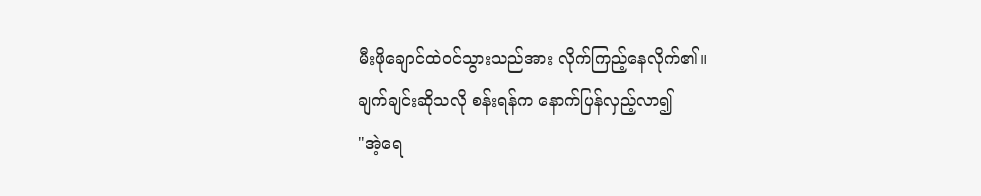မီးဖိုချောင်ထဲဝင်သွားသည်အား လိုက်ကြည့်နေလိုက်၏။
ချက်ချင်းဆိုသလို စန်းရန်က နောက်ပြန်လှည့်လာ၍
"အဲ့ရေ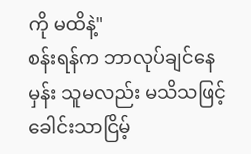ကို မထိနဲ့"
စန်းရန်က ဘာလုပ်ချင်နေမှန်း သူမလည်း မသိသဖြင့် ခေါင်းသာငြိမ့်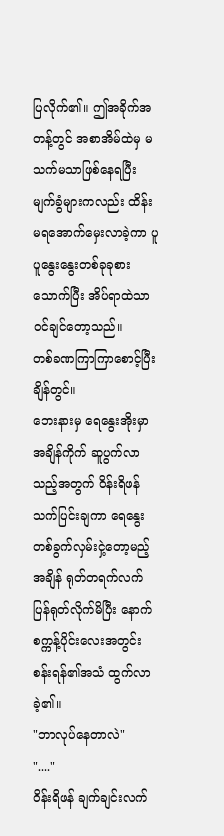ပြလိုက်၏။ ဤအခိုက်အတန့်တွင် အစာအိမ်ထဲမှ မသက်မသာဖြစ်နေရပြီး မျက်ခွံများကလည်း ထိန်းမရအောက်မှေးလာခဲ့ကာ ပူပူနွေးနွေးတစ်ခုခုစားသောက်ပြီး အိပ်ရာထဲသာဝင်ချင်တော့သည်။
တစ်ခဏကြာကြာစောင့်ပြီးချိန်တွင်။
ဘေးနားမှ ရေနွေးအိုးမှာ အချိန်ကိုက် ဆူပွက်လာသည့်အတွက် ဝိန်းရိဖန် သက်ပြင်းချကာ ရေနွေးတစ်ခွက်လှမ်းငှဲ့တော့မည့်အချိန် ရုတ်တရက်လက်ပြန်ရုတ်လိုက်မိပြီး နောက်စက္ကန့်ပိုင်းလေးအတွင်း စန်းရန်၏အသံ ထွက်လာခဲ့၏။
"ဘာလုပ်နေတာလဲ"
"...."
ဝိန်းရိဖန် ချက်ချင်းလက်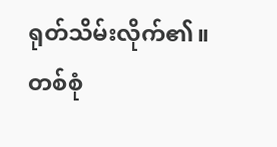ရုတ်သိမ်းလိုက်၏။
တစ်စုံ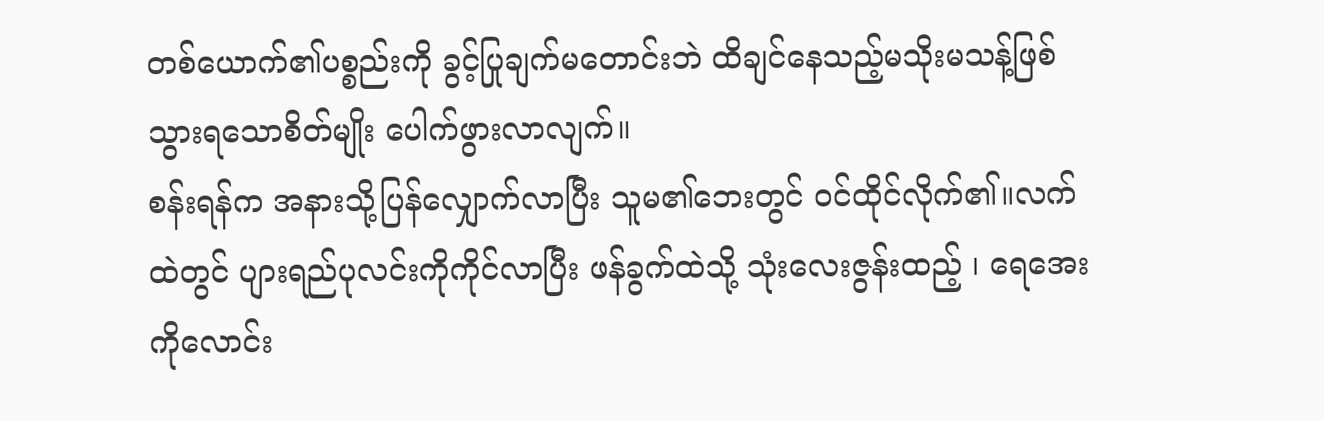တစ်ယောက်၏ပစ္စည်းကို ခွင့်ပြုချက်မတောင်းဘဲ ထိချင်နေသည့်မသိုးမသန့်ဖြစ်သွားရသောစိတ်မျိုး ပေါက်ဖွားလာလျက်။
စန်းရန်က အနားသို့ပြန်လျှောက်လာပြီး သူမ၏ဘေးတွင် ဝင်ထိုင်လိုက်၏။လက်ထဲတွင် ပျားရည်ပုလင်းကိုကိုင်လာပြီး ဖန်ခွက်ထဲသို့ သုံးလေးဇွန်းထည့် ၊ ရေအေးကိုလောင်း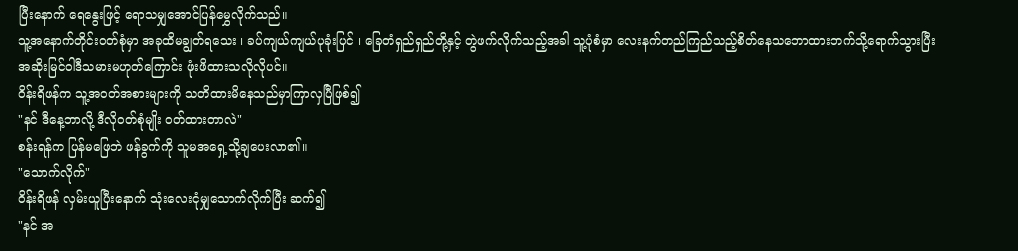ပြီးနောက် ရေနွေးဖြင့် ရောသမျှအောင်ပြန်မွှေလိုက်သည်။
သူ့အနောက်တိုင်းဝတ်စုံမှာ အခုထိမချွတ်ရသေး ၊ ခပ်ကျယ်ကျယ်ပုခုံးပြင် ၊ ခြေတံရှည်ရှည်တို့နှင့် တွဲဖက်လိုက်သည့်အခါ သူ့ပုံစံမှာ လေးနက်တည်ကြည်သည့်စိတ်နေသဘောထားဘက်သို့ရောက်သွားပြီး အဆိုးမြင်ဝါဒီသမားမဟုတ်ကြောင်း ဖုံးဖိထားသလိုလိုပင်။
ဝိန်းရိဖန်က သူ့အဝတ်အစားများကို သတိထားမိနေသည်မှာကြာလှပြီဖြစ်၍
"နင် ဒီနေ့ဘာလို့ ဒီလိုဝတ်စုံမျိုး ဝတ်ထားတာလဲ"
စန်းရန်က ပြန်မဖြေဘဲ ဖန်ခွက်ကို သူမအရှေ့သို့ချပေးလာ၏။
"သောက်လိုက်"
ဝိန်းရိဖန် လှမ်းယူပြီးနောက် သုံးလေးငုံမျှသောက်လိုက်ပြီး ဆက်၍
"နင် အ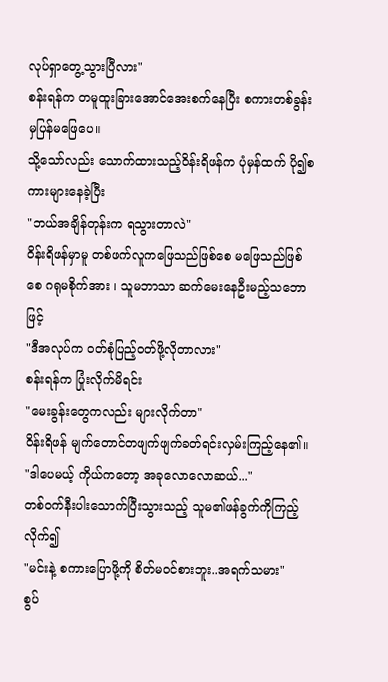လုပ်ရှာတွေ့သွားပြီလား"
စန်းရန်က တမူထူးခြားအောင်အေးစက်နေပြီး စကားတစ်ခွန်းမှပြန်မဖြေပေ။
သို့သော်လည်း သောက်ထားသည့်ဝိန်းရိဖန်က ပုံမှန်ထက် ပို၍စကားများနေခဲ့ပြီး
"ဘယ်အချိန်တုန်းက ရသွားတာလဲ"
ဝိန်းရိဖန်မှာမူ တစ်ဖက်လူကဖြေသည်ဖြစ်စေ မဖြေသည်ဖြစ်စေ ဂရုမစိုက်အား ၊ သူမဘာသာ ဆက်မေးနေဦးမည့်သဘောဖြင့်
"ဒီအလုပ်က ဝတ်စုံပြည့်ဝတ်ဖို့လိုတာလား"
စန်းရန်က ပြုံးလိုက်မိရင်း
"မေးခွန်းတွေကလည်း များလိုက်တာ"
ဝိန်းရိဖန် မျက်တောင်တဖျက်ဖျက်ခတ်ရင်းလှမ်းကြည့်နေ၏။
"ဒါပေမယ့် ကိုယ်ကတော့ အခုလောလောဆယ်..."
တစ်ဝက်နီးပါးသောက်ပြီးသွားသည့် သူမ၏ဖန်ခွက်ကိုကြည့်လိုက်၍
"မင်းနဲ့ စကားပြောဖို့ကို စိတ်မဝင်စားဘူး..အရက်သမား"
စွပ်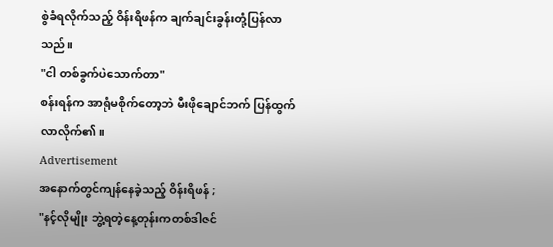စွဲခံရလိုက်သည့် ဝိန်းရိဖန်က ချက်ချင်းခွန်းတုံ့ပြန်လာသည်။
"ငါ တစ်ခွက်ပဲသောက်တာ"
စန်းရန်က အာရုံမစိုက်တော့ဘဲ မီးဖိုချောင်ဘက် ပြန်ထွက်လာလိုက်၏။
Advertisement
အနောက်တွင်ကျန်နေခဲ့သည့် ဝိန်းရိဖန် ;
"နင့်လိုမျိုး ဘွဲ့ရတဲ့နေ့တုန်းကတစ်ဒါဇင်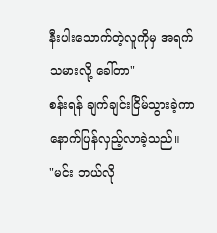နီးပါးသောက်တဲ့လူကိုမှ အရက်သမားလို့ ခေါ်တာ"
စန်းရန် ချက်ချင်းငြိမ်သွားခဲ့ကာ နောက်ပြန်လှည့်လာခဲ့သည်။
"မင်း ဘယ်လို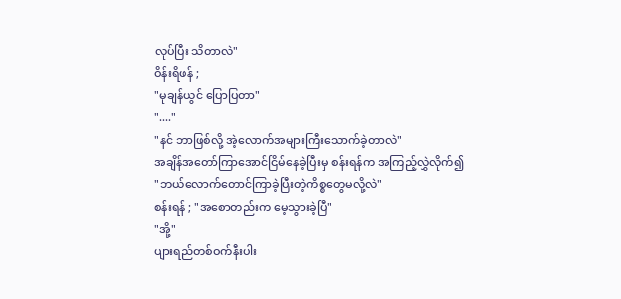လုပ်ပြီး သိတာလဲ"
ဝိန်းရိဖန် ;
"မုချန်ယွင် ပြောပြတာ"
"...."
"နင် ဘာဖြစ်လို့ အဲ့လောက်အများကြီးသောက်ခဲ့တာလဲ"
အချိန်အတော်ကြာအောင်ငြိမ်နေခဲ့ပြီးမှ စန်းရန်က အကြည့်လွှဲလိုက်၍
"ဘယ်လောက်တောင်ကြာခဲ့ပြီးတဲ့ကိစ္စတွေမလို့လဲ"
စန်းရန် ; "အစောတည်းက မေ့သွားခဲ့ပြီ"
"အို့"
ပျားရည်တစ်ဝက်နီးပါး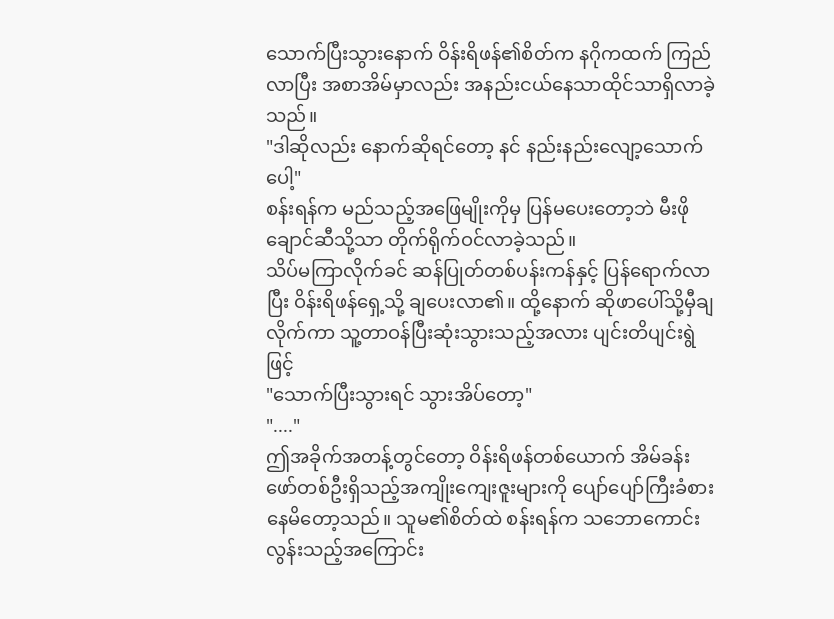သောက်ပြီးသွားနောက် ဝိန်းရိဖန်၏စိတ်က နဂိုကထက် ကြည်လာပြီး အစာအိမ်မှာလည်း အနည်းငယ်နေသာထိုင်သာရှိလာခဲ့သည်။
"ဒါဆိုလည်း နောက်ဆိုရင်တော့ နင် နည်းနည်းလျော့သောက်ပေါ့"
စန်းရန်က မည်သည့်အဖြေမျိုးကိုမှ ပြန်မပေးတော့ဘဲ မီးဖိုချောင်ဆီသို့သာ တိုက်ရိုက်ဝင်လာခဲ့သည်။
သိပ်မကြာလိုက်ခင် ဆန်ပြုတ်တစ်ပန်းကန်နှင့် ပြန်ရောက်လာပြီး ဝိန်းရိဖန်ရှေ့သို့ ချပေးလာ၏။ ထို့နောက် ဆိုဖာပေါ်သို့မှီချလိုက်ကာ သူ့တာဝန်ပြီးဆုံးသွားသည့်အလား ပျင်းတိပျင်းရွဲဖြင့်
"သောက်ပြီးသွားရင် သွားအိပ်တော့"
"...."
ဤအခိုက်အတန့်တွင်တော့ ဝိန်းရိဖန်တစ်ယောက် အိမ်ခန်းဖော်တစ်ဦးရှိသည့်အကျိုးကျေးဇူးများကို ပျော်ပျော်ကြီးခံစားနေမိတော့သည်။ သူမ၏စိတ်ထဲ စန်းရန်က သဘောကောင်းလွန်းသည့်အကြောင်း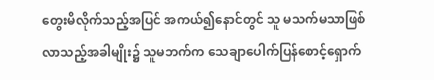တွေးမိလိုက်သည့်အပြင် အကယ်၍နောင်တွင် သူ မသက်မသာဖြစ်လာသည့်အခါမျိုး၌ သူမဘက်က သေချာပေါက်ပြန်စောင့်ရှောက်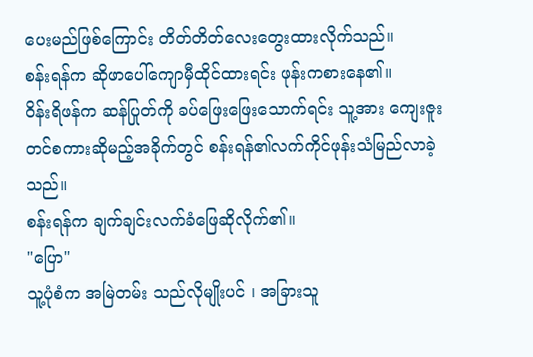ပေးမည်ဖြစ်ကြောင်း တိတ်တိတ်လေးတွေးထားလိုက်သည်။
စန်းရန်က ဆိုဖာပေါ်ကျောမှီထိုင်ထားရင်း ဖုန်းကစားနေ၏။
ဝိန်းရိဖန်က ဆန်ပြုတ်ကို ခပ်ဖြေးဖြေးသောက်ရင်း သူ့အား ကျေးဇူးတင်စကားဆိုမည့်အခိုက်တွင် စန်းရန်၏လက်ကိုင်ဖုန်းသံမြည်လာခဲ့သည်။
စန်းရန်က ချက်ချင်းလက်ခံဖြေဆိုလိုက်၏။
"ပြော"
သူ့ပုံစံက အမြဲတမ်း သည်လိုမျိုးပင် ၊ အခြားသူ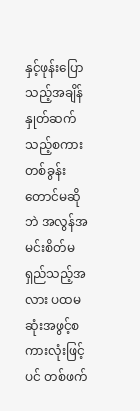နှင့်ဖုန်းပြောသည့်အချိန် နှုတ်ဆက်သည့်စကားတစ်ခွန်းတောင်မဆိုဘဲ အလွန်အမင်းစိတ်မရှည်သည့်အလား ပထမဆုံးအဖွင့်စကားလုံးဖြင့်ပင် တစ်ဖက်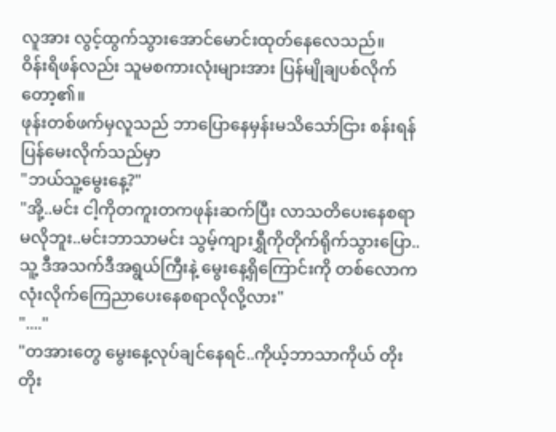လူအား လွင့်ထွက်သွားအောင်မောင်းထုတ်နေလေသည်။
ဝိန်းရိဖန်လည်း သူမစကားလုံးများအား ပြန်မျိုချပစ်လိုက်တော့၏။
ဖုန်းတစ်ဖက်မှလူသည် ဘာပြောနေမှန်းမသိသော်ငြား စန်းရန် ပြန်မေးလိုက်သည်မှာ
"ဘယ်သူ့မွေးနေ့?"
"အို့..မင်း ငါ့ကိုတကူးတကဖုန်းဆက်ပြီး လာသတိပေးနေစရာမလိုဘူး..မင်းဘာသာမင်း သွမ့်ကျားရွှီကိုတိုက်ရိုက်သွားပြော..သူ့ ဒီအသက်ဒီအရွယ်ကြီးနဲ့ မွေးနေ့ရှိကြောင်းကို တစ်လောကလုံးလိုက်ကြေညာပေးနေစရာလိုလို့လား"
"...."
"တအားတွေ မွေးနေ့လုပ်ချင်နေရင်..ကိုယ့်ဘာသာကိုယ် တိုးတိုး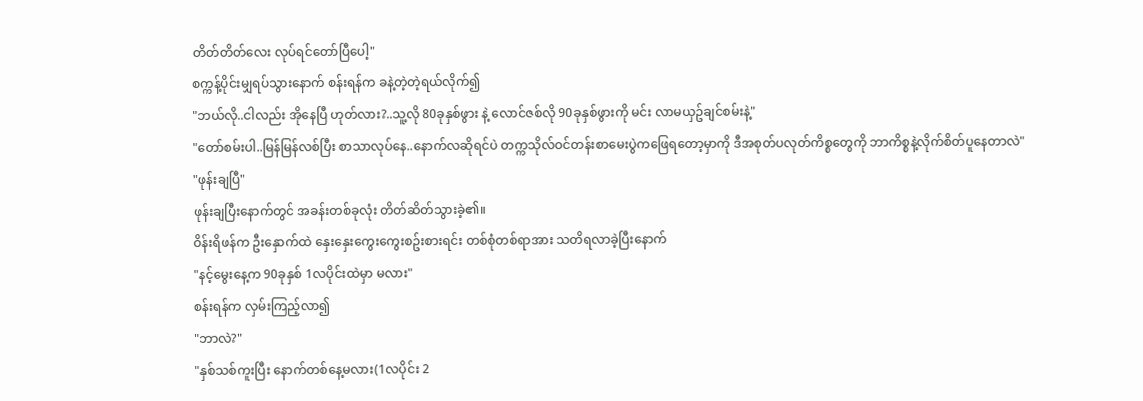တိတ်တိတ်လေး လုပ်ရင်တော်ပြီပေါ့"
စက္ကန့်ပိုင်းမျှရပ်သွားနောက် စန်းရန်က ခနဲ့တဲ့တဲ့ရယ်လိုက်၍
"ဘယ်လို..ငါလည်း အိုနေပြီ ဟုတ်လား?..သူ့လို 80ခုနှစ်ဖွား နဲ့ လောင်ဇစ်လို 90ခုနှစ်ဖွားကို မင်း လာမယှဥ်ချင်စမ်းနဲ့"
"တော်စမ်းပါ..မြန်မြန်လစ်ပြီး စာသာလုပ်နေ..နောက်လဆိုရင်ပဲ တက္ကသိုလ်ဝင်တန်းစာမေးပွဲကဖြေရတော့မှာကို ဒီအစုတ်ပလုတ်ကိစ္စတွေကို ဘာကိစ္စနဲ့လိုက်စိတ်ပူနေတာလဲ"
"ဖုန်းချပြီ"
ဖုန်းချပြီးနောက်တွင် အခန်းတစ်ခုလုံး တိတ်ဆိတ်သွားခဲ့၏။
ဝိန်းရိဖန်က ဦးနှောက်ထဲ နှေးနှေးကွေးကွေးစဥ်းစားရင်း တစ်စုံတစ်ရာအား သတိရလာခဲ့ပြီးနောက်
"နင့်မွေးနေ့က 90ခုနှစ် 1လပိုင်းထဲမှာ မလား"
စန်းရန်က လှမ်းကြည့်လာ၍
"ဘာလဲ?"
"နှစ်သစ်ကူးပြီး နောက်တစ်နေ့မလား(1လပိုင်း 2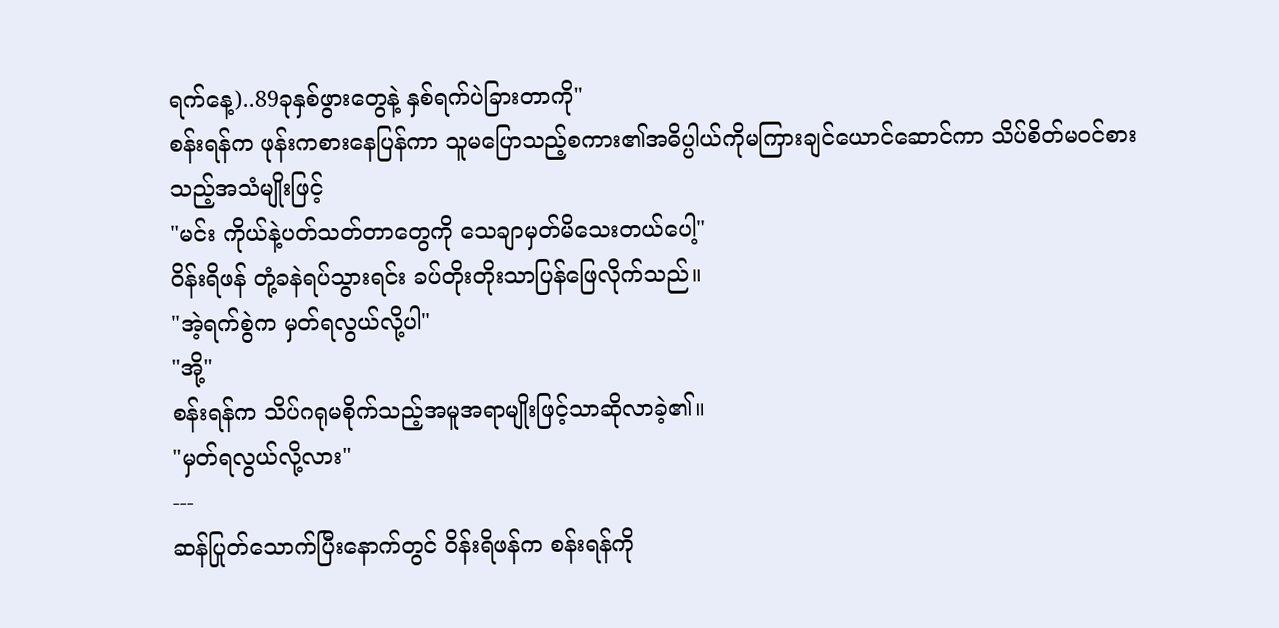ရက်နေ့)..89ခုနှစ်ဖွားတွေနဲ့ နှစ်ရက်ပဲခြားတာကို"
စန်းရန်က ဖုန်းကစားနေပြန်ကာ သူမပြောသည့်စကား၏အဓိပ္ပါယ်ကိုမကြားချင်ယောင်ဆောင်ကာ သိပ်စိတ်မဝင်စားသည့်အသံမျိုးဖြင့်
"မင်း ကိုယ်နဲ့ပတ်သတ်တာတွေကို သေချာမှတ်မိသေးတယ်ပေါ့"
ဝိန်းရိဖန် တုံ့ခနဲရပ်သွားရင်း ခပ်တိုးတိုးသာပြန်ဖြေလိုက်သည်။
"အဲ့ရက်စွဲက မှတ်ရလွယ်လို့ပါ"
"အို့"
စန်းရန်က သိပ်ဂရုမစိုက်သည့်အမူအရာမျိုးဖြင့်သာဆိုလာခဲ့၏။
"မှတ်ရလွယ်လို့လား"
---
ဆန်ပြုတ်သောက်ပြီးနောက်တွင် ဝိန်းရိဖန်က စန်းရန်ကို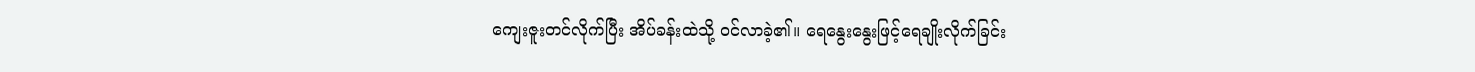ကျေးဇူးတင်လိုက်ပြီး အိပ်ခန်းထဲသို့ ဝင်လာခဲ့၏။ ရေနွေးနွေးဖြင့်ရေချိုးလိုက်ခြင်း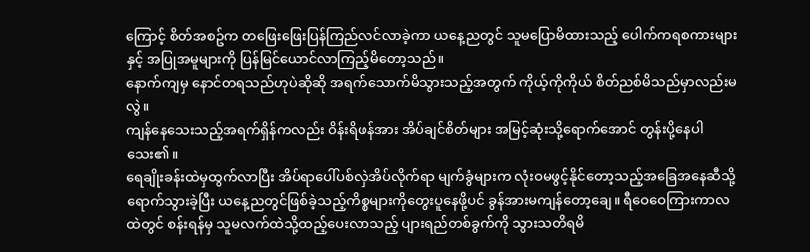ကြောင့် စိတ်အစဥ်က တဖြေးဖြေးပြန်ကြည်လင်လာခဲ့ကာ ယနေ့ညတွင် သူမပြောမိထားသည့် ပေါက်ကရစကားများနှင့် အပြုအမူများကို ပြန်မြင်ယောင်လာကြည့်မိတော့သည်။
နောက်ကျမှ နောင်တရသည်ဟုပဲဆိုဆို အရက်သောက်မိသွားသည့်အတွက် ကိုယ့်ကိုကိုယ် စိတ်ညစ်မိသည်မှာလည်းမလွဲ။
ကျန်နေသေးသည့်အရက်ရှိန်ကလည်း ဝိန်းရိဖန်အား အိပ်ချင်စိတ်များ အမြင့်ဆုံးသို့ရောက်အောင် တွန်းပို့နေပါသေး၏။
ရေချိုးခန်းထဲမှထွက်လာပြီး အိပ်ရာပေါ်ပစ်လှဲအိပ်လိုက်ရာ မျက်ခွံများက လုံးဝမဖွင့်နိုင်တော့သည့်အခြေအနေဆီသို့ ရောက်သွားခဲ့ပြီး ယနေ့ညတွင်ဖြစ်ခဲ့သည့်ကိစ္စများကိုတွေးပူနေဖို့ပင် ခွန်အားမကျန်တော့ချေ။ ရီဝေဝေကြားကာလထဲတွင် စန်းရန်မှ သူမလက်ထဲသို့ထည့်ပေးလာသည့် ပျားရည်တစ်ခွက်ကို သွားသတိရမိ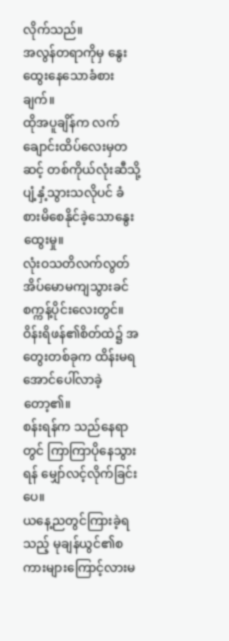လိုက်သည်။
အလွန်တရာကိုမှ နွေးထွေးနေသောခံစားချက်။
ထိုအပူချိန်က လက်ချောင်းထိပ်လေးမှတဆင့် တစ်ကိုယ်လုံးဆီသို့ ပျံ့နှံ့သွားသလိုပင် ခံစားမိစေနိုင်ခဲ့သောနွေးထွေးမှု။
လုံးဝသတိလက်လွတ် အိပ်မောမကျသွားခင် စက္ကန့်ပိုင်းလေးတွင်။
ဝိန်းရိဖန်၏စိတ်ထဲ၌ အတွေးတစ်ခုက ထိန်းမရအောင်ပေါ်လာခဲ့တော့၏။
စန်းရန်က သည်နေရာတွင် ကြာကြာပိုနေသွားရန် မျှော်လင့်လိုက်ခြင်းပေ။
ယနေ့ညတွင်ကြားခဲ့ရသည့် မုချန်ယွင်၏စကားများကြောင့်လားမ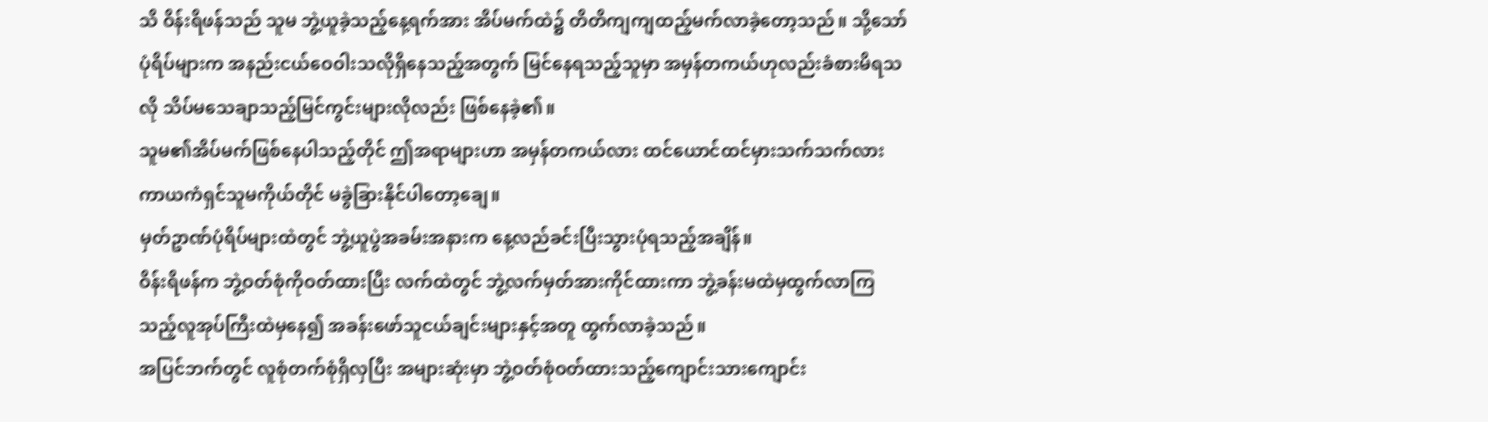သိ ဝိန်းရိဖန်သည် သူမ ဘွဲ့ယူခဲ့သည့်နေ့ရက်အား အိပ်မက်ထဲ၌ တိတိကျကျထည့်မက်လာခဲ့တော့သည်။ သို့သော် ပုံရိပ်များက အနည်းငယ်ဝေဝါးသလိုရှိနေသည့်အတွက် မြင်နေရသည့်သူမှာ အမှန်တကယ်ဟုလည်းခံစားမိရသလို သိပ်မသေချာသည့်မြင်ကွင်းများလိုလည်း ဖြစ်နေခဲ့၏။
သူမ၏အိပ်မက်ဖြစ်နေပါသည့်တိုင် ဤအရာများဟာ အမှန်တကယ်လား ထင်ယောင်ထင်မှားသက်သက်လား ကာယကံရှင်သူမကိုယ်တိုင် မခွဲခြားနိုင်ပါတော့ချေ။
မှတ်ဥာဏ်ပုံရိပ်များထဲတွင် ဘွဲ့ယူပွဲအခမ်းအနားက နေ့လည်ခင်းပြီးသွားပုံရသည့်အချိန်။
ဝိန်းရိဖန်က ဘွဲ့ဝတ်စုံကိုဝတ်ထားပြီး လက်ထဲတွင် ဘွဲ့လက်မှတ်အားကိုင်ထားကာ ဘွဲ့ခန်းမထဲမှထွက်လာကြသည့်လူအုပ်ကြီးထဲမှနေ၍ အခန်းဖော်သူငယ်ချင်းများနှင့်အတူ ထွက်လာခဲ့သည်။
အပြင်ဘက်တွင် လူစုံတက်စုံရှိလှပြီး အများဆုံးမှာ ဘွဲ့ဝတ်စုံဝတ်ထားသည့်ကျောင်းသားကျောင်း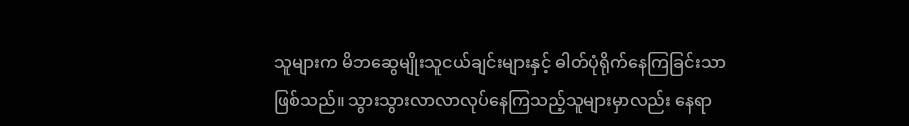သူများက မိဘဆွေမျိုးသူငယ်ချင်းများနှင့် ဓါတ်ပုံရိုက်နေကြခြင်းသာဖြစ်သည်။ သွားသွားလာလာလုပ်နေကြသည့်သူများမှာလည်း နေရာ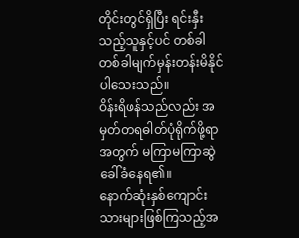တိုင်းတွင်ရှိပြီး ရင်းနှီးသည့်သူနှင့်ပင် တစ်ခါတစ်ခါမျက်မှန်းတန်းမိနိုင်ပါသေးသည်။
ဝိန်းရိဖန်သည်လည်း အမှတ်တရဓါတ်ပုံရိုက်ဖို့ရာအတွက် မကြာမကြာဆွဲခေါ်ခံနေရ၏။
နောက်ဆုံးနှစ်ကျောင်းသားများဖြစ်ကြသည့်အ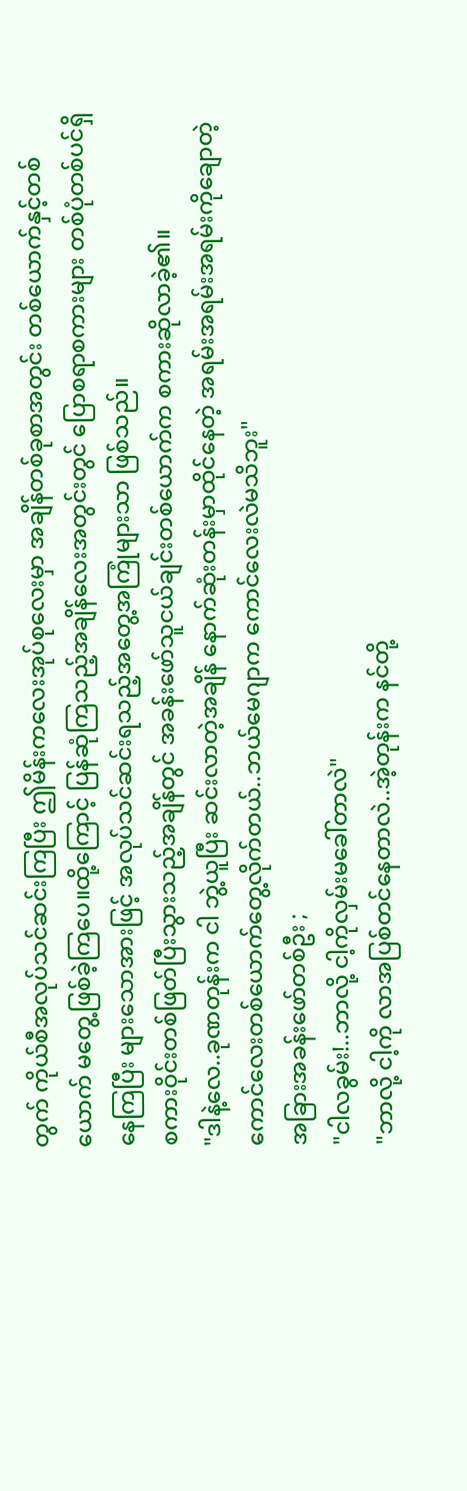တွက် ကိုယ်စီအလုပ်သင်ဆင်းကြပြီး ဤမိန်းကလေးအုပ်စုလေးမှာ အချိန်တစ်ခုစာအတွင်း တစ်ယောက်နှင့်တစ်ယောက် မတွေ့ဖြစ်ခဲ့ကြပေ။ထို့ကြောင့် ပြန်ဆုံကြသည့်အချိန်လေးအတွင်းတွင် ပြောစရာစကားများ တစ်ပုံတစ်ပင်ရှိနေကြပြီး များသောအားဖြင့် အလုပ်သင်ဆင်းရသည့်အတွေ့အကြုံများသာ ဖြစ်သည်။
စကားဝိုင်းတစ်ဖြတ်ပြီးသွားသည့်အချိန်တွင် အခန်းဖော်သူငယ်ချင်းတစ်ယောက်က စကားဆိုလာခဲ့၏။
"ဒါနဲ့လေ..ခုဏတုန်းက ငါ ဘွဲ့ယူပြီး ဆင်းလာတဲ့အချိန် နောက်ဆုံးတန်းမှာထိုင်နေတဲ့ အရမ်းအရမ်းအရမ်းကိုချောတဲ့ကောင်လေးတစ်ယောက်တွေ့လိုက်တယ်..ဘယ်မေဂျာက ကောင်လေးလဲမသိဘူး"
အခြားအခန်းဖော်တစ်ဦး ;
"ငါလခွမ်း!..ဘာလို့ ငါ့ကိုလှမ်းမခေါ်တာလဲ"
"ဘာလို့ ငါ့ကို လာအပြစ်တင်နေတာလဲ..အဲ့တုန်းက နင်တို့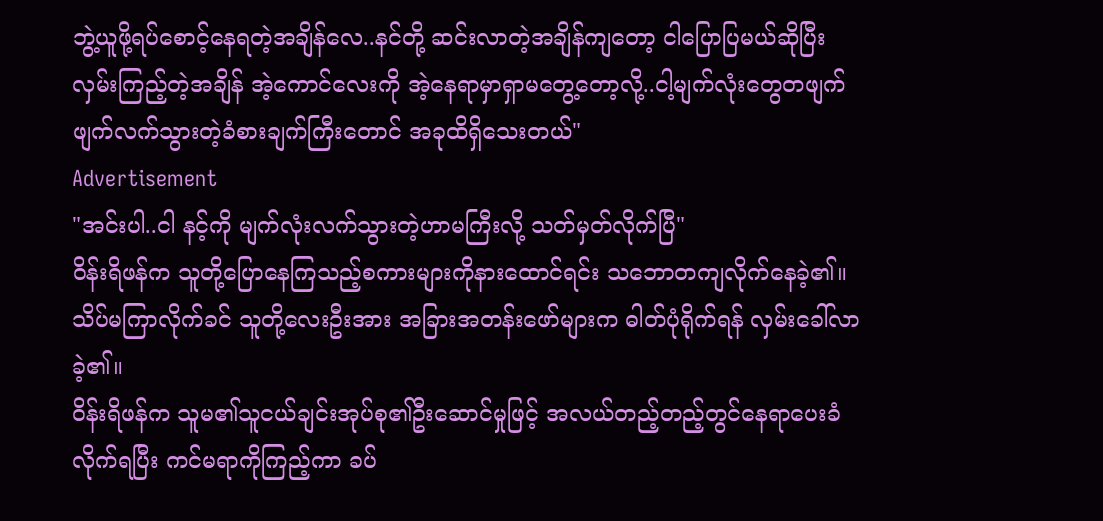ဘွဲ့ယူဖို့ရပ်စောင့်နေရတဲ့အချိန်လေ..နင်တို့ ဆင်းလာတဲ့အချိန်ကျတော့ ငါပြောပြမယ်ဆိုပြီး လှမ်းကြည့်တဲ့အချိန် အဲ့ကောင်လေးကို အဲ့နေရာမှာရှာမတွေ့တော့လို့..ငါ့မျက်လုံးတွေတဖျက်ဖျက်လက်သွားတဲ့ခံစားချက်ကြီးတောင် အခုထိရှိသေးတယ်"
Advertisement
"အင်းပါ..ငါ နင့်ကို မျက်လုံးလက်သွားတဲ့ဟာမကြီးလို့ သတ်မှတ်လိုက်ပြီ"
ဝိန်းရိဖန်က သူတို့ပြောနေကြသည့်စကားများကိုနားထောင်ရင်း သဘောတကျလိုက်နေခဲ့၏။
သိပ်မကြာလိုက်ခင် သူတို့လေးဦးအား အခြားအတန်းဖော်များက ဓါတ်ပုံရိုက်ရန် လှမ်းခေါ်လာခဲ့၏။
ဝိန်းရိဖန်က သူမ၏သူငယ်ချင်းအုပ်စု၏ဦးဆောင်မှုဖြင့် အလယ်တည့်တည့်တွင်နေရာပေးခံလိုက်ရပြီး ကင်မရာကိုကြည့်ကာ ခပ်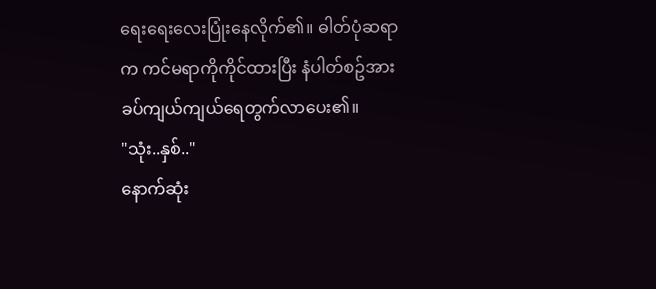ရေးရေးလေးပြုံးနေလိုက်၏။ ဓါတ်ပုံဆရာက ကင်မရာကိုကိုင်ထားပြီး နံပါတ်စဥ်အား ခပ်ကျယ်ကျယ်ရေတွက်လာပေး၏။
"သုံး..နှစ်.."
နောက်ဆုံး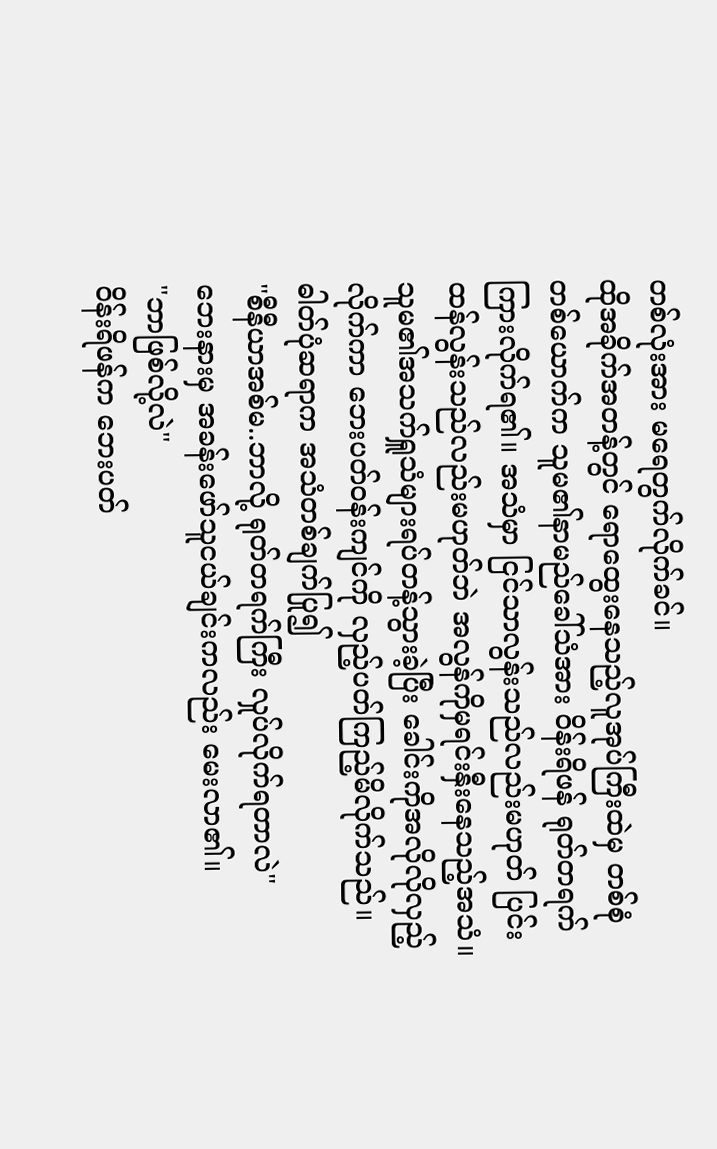တစ်လုံးအား မရေတွက်လိုက်ခင်။
ထိုအခိုက်အတန့်တွင် ရောထွေးနေသည့်လူအုပ်ကြီးထဲမှ တစ်စုံတစ်ယောက်က သူမ၏နာမည်ခေါ်သံအား ဝိန်းရိဖန် ရုတ်တရက်ကြားလိုက်ရ၏။ အသံမှာ ငြင်သာလွန်းသည်လည်းမဟုတ် ပြင်းထန်လွန်းသည်လည်းမဟုတ်ဘဲ အလွန်ကိုမှရင်းနှီးနေသည့်အသံ။ သူမ၏အသက်ရှူသံများရပ်တန့်သွားခဲ့ပြီး ခေါင်းကိုအလိုလိုလှည့်လိုက်ကာ ဘေးပတ်ဝန်းကျင်ကို လှည့်ပတ်ကြည့်မိလိုက်သည်။
ဓါတ်ပုံဆရာက အသံတစ်ချက်ပြု၍
"စီနီယာအစ်မ..ဘာလို့ ရုတ်တရက်ကြီး လှုပ်လိုက်ရတာလဲ"
ဘေးနားမှ အခန်းဖော်သူငယ်ချင်းကလည်း မေးလာ၏။
"ဘာဖြစ်လို့လဲ"
ဝိန်းရိဖန်က ဘေးပတ်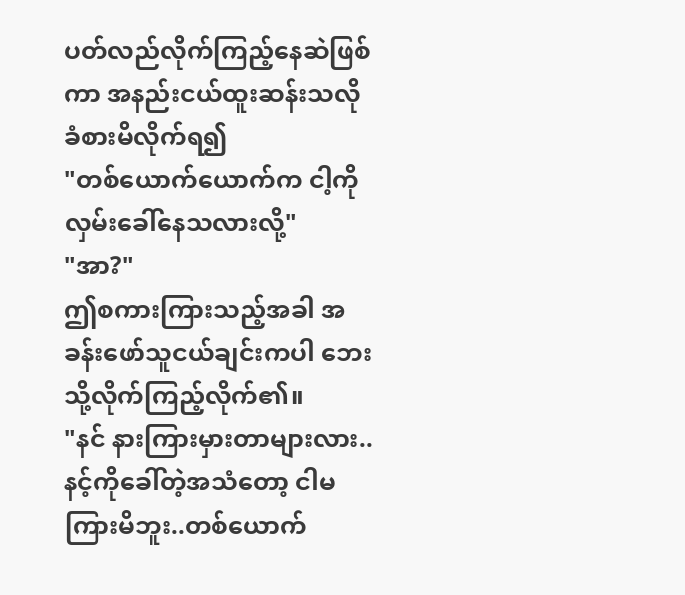ပတ်လည်လိုက်ကြည့်နေဆဲဖြစ်ကာ အနည်းငယ်ထူးဆန်းသလိုခံစားမိလိုက်ရ၍
"တစ်ယောက်ယောက်က ငါ့ကိုလှမ်းခေါ်နေသလားလို့"
"အာ?"
ဤစကားကြားသည့်အခါ အခန်းဖော်သူငယ်ချင်းကပါ ဘေးသို့လိုက်ကြည့်လိုက်၏။
"နင် နားကြားမှားတာများလား..နင့်ကိုခေါ်တဲ့အသံတော့ ငါမကြားမိဘူး..တစ်ယောက်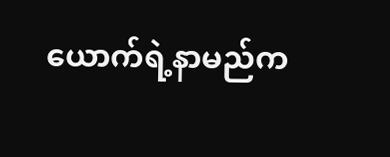ယောက်ရဲ့နာမည်က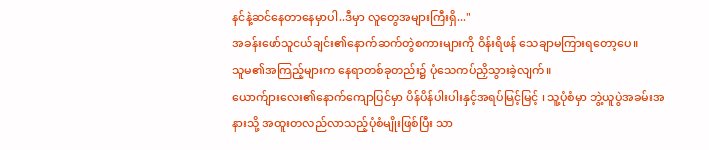နင်နဲ့ဆင်နေတာနေမှာပါ..ဒီမှာ လူတွေအများကြီးရှိ..."
အခန်းဖော်သူငယ်ချင်း၏နောက်ဆက်တွဲစကားများကို ဝိန်းရိဖန် သေချာမကြားရတော့ပေ။
သူမ၏အကြည့်များက နေရာတစ်ခုတည်း၌ ပုံသေကပ်ညှိသွားခဲ့လျက်။
ယောက်ျားလေး၏နောက်ကျောပြင်မှာ ပိန်ပိန်ပါးပါးနှင့်အရပ်မြင့်မြင့် ၊ သူ့ပုံစံမှာ ဘွဲ့ယူပွဲအခမ်းအနားသို့ အထူးတလည်လာသည့်ပုံစံမျိုးဖြစ်ပြီး သာ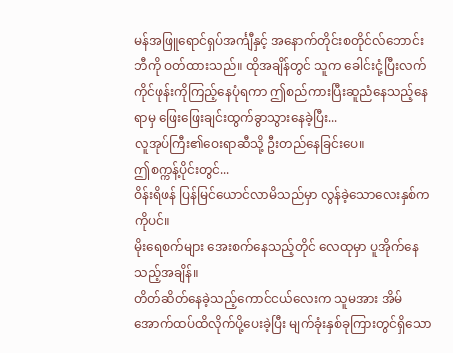မန်အဖြူရောင်ရှပ်အင်္ကျီနှင့် အနောက်တိုင်းစတိုင်လ်ဘောင်းဘီကို ဝတ်ထားသည်။ ထိုအချိန်တွင် သူက ခေါင်းငုံ့ပြီးလက်ကိုင်ဖုန်းကိုကြည့်နေပုံရကာ ဤစည်ကားပြီးဆူညံနေသည့်နေရာမှ ဖြေးဖြေးချင်းထွက်ခွာသွားနေခဲ့ပြီး...
လူအုပ်ကြီး၏ဝေးရာဆီသို့ ဦးတည်နေခြင်းပေ။
ဤစက္ကန့်ပိုင်းတွင်...
ဝိန်းရိဖန် ပြန်မြင်ယောင်လာမိသည်မှာ လွန်ခဲ့သောလေးနှစ်က ကိုပင်။
မိုးရေစက်များ အေးစက်နေသည့်တိုင် လေထုမှာ ပူအိုက်နေသည့်အချိန်။
တိတ်ဆိတ်နေခဲ့သည့်ကောင်ငယ်လေးက သူမအား အိမ်အောက်ထပ်ထိလိုက်ပို့ပေးခဲ့ပြီး မျက်ခုံးနှစ်ခုကြားတွင်ရှိသော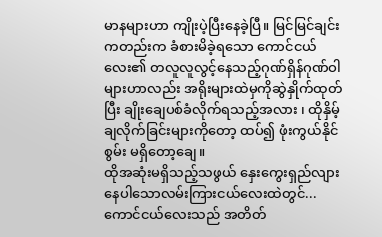မာနများဟာ ကျိုးပဲ့ပြီးနေခဲ့ပြီ။ မြင်မြင်ချင်းကတည်းက ခံစားမိခဲ့ရသော ကောင်ငယ်လေး၏ တလူလူလွင့်နေသည့်ဂုဏ်ရှိန်ဂုဏ်ဝါများဟာလည်း အရိုးများထဲမှကိုဆွဲနှိုက်ထုတ်ပြီး ချိုးချေပစ်ခံလိုက်ရသည့်အလား ၊ ထိုနှိမ့်ချလိုက်ခြင်းများကိုတော့ ထပ်၍ ဖုံးကွယ်နိုင်စွမ်း မရှိတော့ချေ။
ထိုအဆုံးမရှိသည့်သဖွယ် နှေးကွေးရှည်လျားနေပါသောလမ်းကြားငယ်လေးထဲတွင်...
ကောင်ငယ်လေးသည် အတိတ်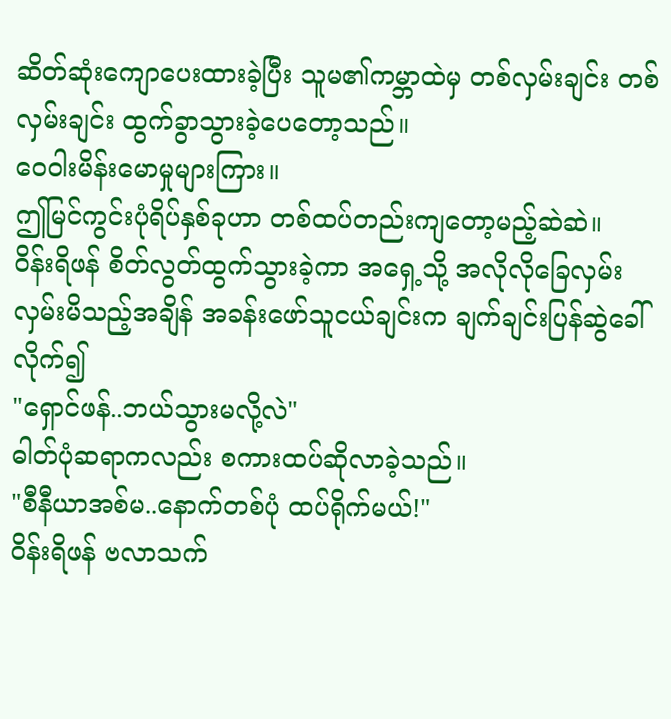ဆိတ်ဆုံးကျောပေးထားခဲ့ပြီး သူမ၏ကမ္ဘာထဲမှ တစ်လှမ်းချင်း တစ်လှမ်းချင်း ထွက်ခွာသွားခဲ့ပေတော့သည်။
ဝေဝါးမိန်းမောမှုများကြား။
ဤမြင်ကွင်းပုံရိပ်နှစ်ခုဟာ တစ်ထပ်တည်းကျတော့မည့်ဆဲဆဲ။
ဝိန်းရိဖန် စိတ်လွတ်ထွက်သွားခဲ့ကာ အရှေ့သို့ အလိုလိုခြေလှမ်းလှမ်းမိသည့်အချိန် အခန်းဖော်သူငယ်ချင်းက ချက်ချင်းပြန်ဆွဲခေါ်လိုက်၍
"ရှောင်ဖန်..ဘယ်သွားမလို့လဲ"
ဓါတ်ပုံဆရာကလည်း စကားထပ်ဆိုလာခဲ့သည်။
"စီနီယာအစ်မ..နောက်တစ်ပုံ ထပ်ရိုက်မယ်!"
ဝိန်းရိဖန် ဗလာသက်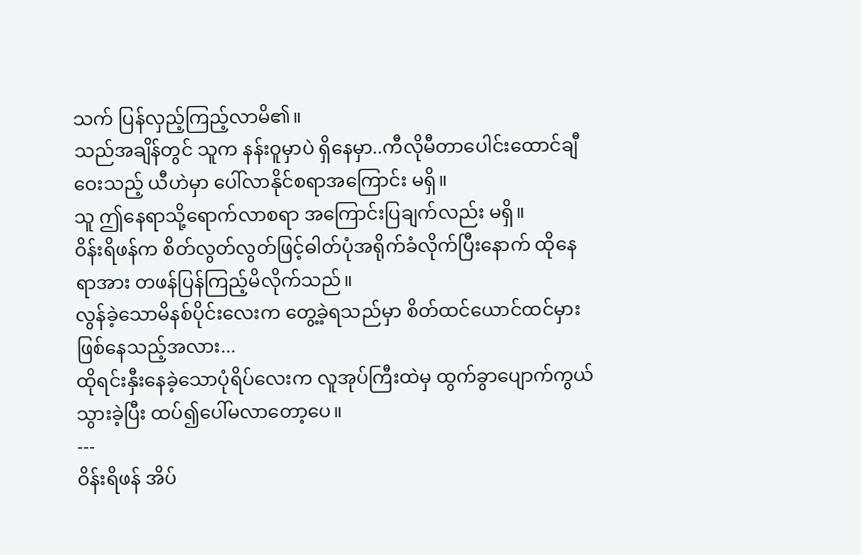သက် ပြန်လှည့်ကြည့်လာမိ၏။
သည်အချိန်တွင် သူက နန်းဝူမှာပဲ ရှိနေမှာ..ကီလိုမီတာပေါင်းထောင်ချီဝေးသည့် ယီဟဲမှာ ပေါ်လာနိုင်စရာအကြောင်း မရှိ။
သူ ဤနေရာသို့ရောက်လာစရာ အကြောင်းပြချက်လည်း မရှိ။
ဝိန်းရိဖန်က စိတ်လွတ်လွတ်ဖြင့်ဓါတ်ပုံအရိုက်ခံလိုက်ပြီးနောက် ထိုနေရာအား တဖန်ပြန်ကြည့်မိလိုက်သည်။
လွန်ခဲ့သောမိနစ်ပိုင်းလေးက တွေ့ခဲ့ရသည်မှာ စိတ်ထင်ယောင်ထင်မှားဖြစ်နေသည့်အလား...
ထိုရင်းနှီးနေခဲ့သောပုံရိပ်လေးက လူအုပ်ကြီးထဲမှ ထွက်ခွာပျောက်ကွယ်သွားခဲ့ပြီး ထပ်၍ပေါ်မလာတော့ပေ။
---
ဝိန်းရိဖန် အိပ်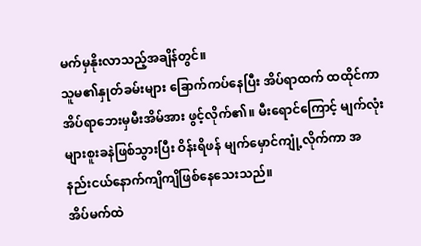မက်မှနိုးလာသည့်အချိန်တွင်။
သူမ၏နှုတ်ခမ်းများ ခြောက်ကပ်နေပြီး အိပ်ရာထက် ထထိုင်ကာ အိပ်ရာဘေးမှမီးအိမ်အား ဖွင့်လိုက်၏။ မီးရောင်ကြောင့် မျက်လုံးများစူးခနဲဖြစ်သွားပြီး ဝိန်းရိဖန် မျက်မှောင်ကျုံ့လိုက်ကာ အနည်းငယ်နောက်ကျိကျိဖြစ်နေသေးသည်။
အိပ်မက်ထဲ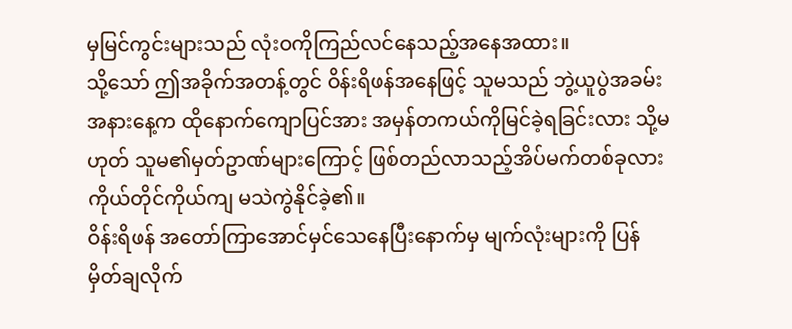မှမြင်ကွင်းများသည် လုံးဝကိုကြည်လင်နေသည့်အနေအထား။
သို့သော် ဤအခိုက်အတန့်တွင် ဝိန်းရိဖန်အနေဖြင့် သူမသည် ဘွဲ့ယူပွဲအခမ်းအနားနေ့က ထိုနောက်ကျောပြင်အား အမှန်တကယ်ကိုမြင်ခဲ့ရခြင်းလား သို့မဟုတ် သူမ၏မှတ်ဥာဏ်များကြောင့် ဖြစ်တည်လာသည့်အိပ်မက်တစ်ခုလား ကိုယ်တိုင်ကိုယ်ကျ မသဲကွဲနိုင်ခဲ့၏။
ဝိန်းရိဖန် အတော်ကြာအောင်မှင်သေနေပြီးနောက်မှ မျက်လုံးများကို ပြန်မှိတ်ချလိုက်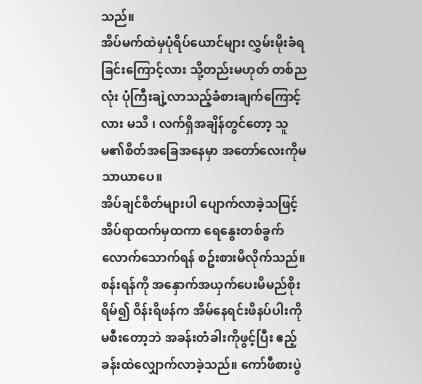သည်။
အိပ်မက်ထဲမှပုံရိပ်ယောင်များ လွှမ်းမိုးခံရခြင်းကြောင့်လား သို့တည်းမဟုတ် တစ်ညလုံး ပုံကြီးချဲ့လာသည့်ခံစားချက်ကြောင့်လား မသိ ၊ လက်ရှိအချိန်တွင်တော့ သူမ၏စိတ်အခြေအနေမှာ အတော်လေးကိုမသာယာပေ။
အိပ်ချင်စိတ်များပါ ပျောက်လာခဲ့သဖြင့် အိပ်ရာထက်မှထကာ ရေနွေးတစ်ခွက်လောက်သောက်ရန် စဥ်းစားမိလိုက်သည်။
စန်းရန်ကို အနှောက်အယှက်ပေးမိမည်စိုးရိမ်၍ ဝိန်းရိဖန်က အိမ်နေရင်းဖိနပ်ပါးကိုမစီးတော့ဘဲ အခန်းတံခါးကိုဖွင့်ပြီး ဧည့်ခန်းထဲလျှောက်လာခဲ့သည်။ ကော်ဖီစားပွဲ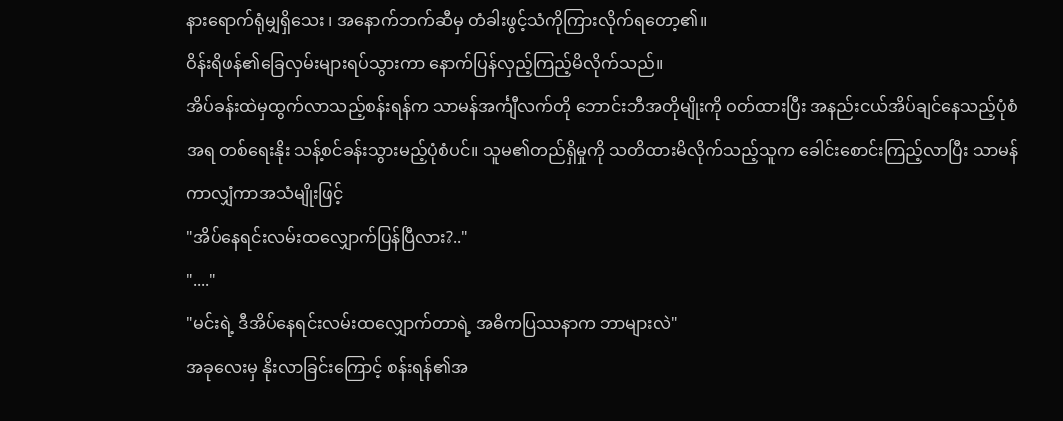နားရောက်ရုံမျှရှိသေး ၊ အနောက်ဘက်ဆီမှ တံခါးဖွင့်သံကိုကြားလိုက်ရတော့၏။
ဝိန်းရိဖန်၏ခြေလှမ်းများရပ်သွားကာ နောက်ပြန်လှည့်ကြည့်မိလိုက်သည်။
အိပ်ခန်းထဲမှထွက်လာသည့်စန်းရန်က သာမန်အင်္ကျီလက်တို ဘောင်းဘီအတိုမျိုးကို ဝတ်ထားပြီး အနည်းငယ်အိပ်ချင်နေသည့်ပုံစံအရ တစ်ရေးနိုး သန့်စင်ခန်းသွားမည့်ပုံစံပင်။ သူမ၏တည်ရှိမှုကို သတိထားမိလိုက်သည့်သူက ခေါင်းစောင်းကြည့်လာပြီး သာမန်ကာလျှံကာအသံမျိုးဖြင့်
"အိပ်နေရင်းလမ်းထလျှောက်ပြန်ပြီလား?.."
"...."
"မင်းရဲ့ ဒီအိပ်နေရင်းလမ်းထလျှောက်တာရဲ့ အဓိကပြဿနာက ဘာများလဲ"
အခုလေးမှ နိုးလာခြင်းကြောင့် စန်းရန်၏အ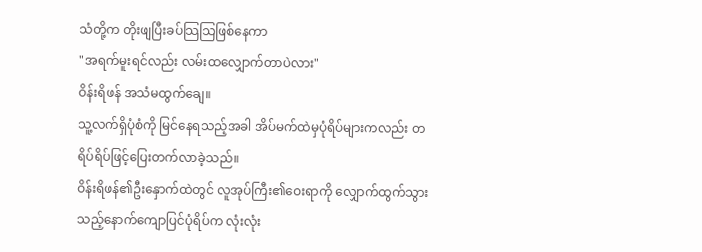သံတို့က တိုးဖျပြီးခပ်သြသြဖြစ်နေကာ
"အရက်မူးရင်လည်း လမ်းထလျှောက်တာပဲလား"
ဝိန်းရိဖန် အသံမထွက်ချေ။
သူ့လက်ရှိပုံစံကို မြင်နေရသည့်အခါ အိပ်မက်ထဲမှပုံရိပ်များကလည်း တရိပ်ရိပ်ဖြင့်ပြေးတက်လာခဲ့သည်။
ဝိန်းရိဖန်၏ဦးနှောက်ထဲတွင် လူအုပ်ကြီး၏ဝေးရာကို လျှောက်ထွက်သွားသည့်နောက်ကျောပြင်ပုံရိပ်က လုံးလုံး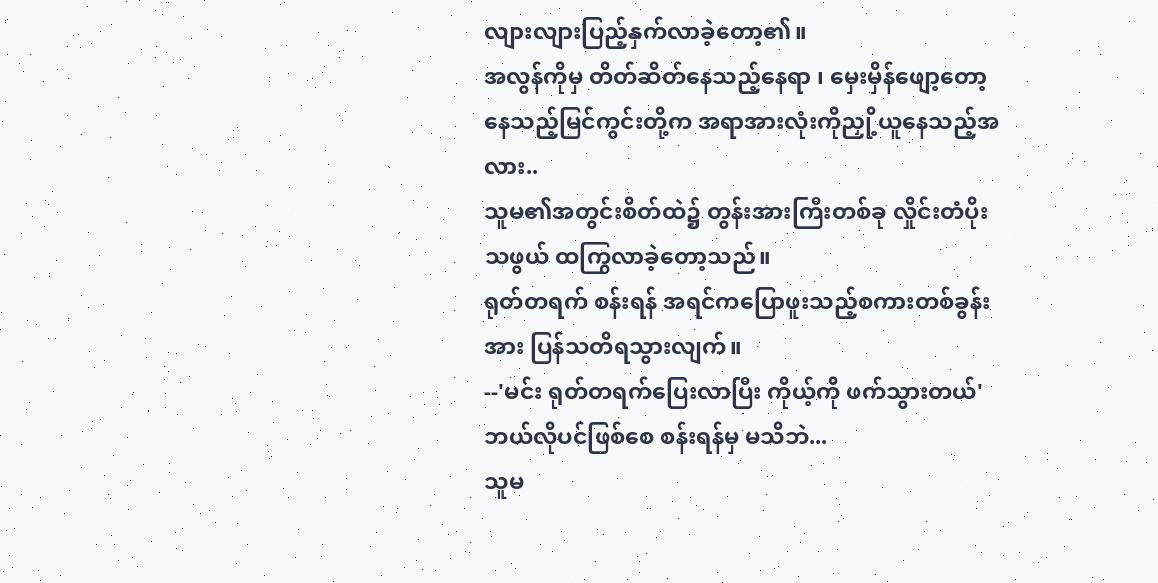လျားလျားပြည့်နှက်လာခဲ့တော့၏။
အလွန်ကိုမှ တိတ်ဆိတ်နေသည့်နေရာ ၊ မှေးမှိန်ဖျော့တော့နေသည့်မြင်ကွင်းတို့က အရာအားလုံးကိုညှို့ယူနေသည့်အလား..
သူမ၏အတွင်းစိတ်ထဲ၌ တွန်းအားကြီးတစ်ခု လှိုင်းတံပိုးသဖွယ် ထကြွလာခဲ့တော့သည်။
ရုတ်တရက် စန်းရန် အရင်ကပြောဖူးသည့်စကားတစ်ခွန်းအား ပြန်သတိရသွားလျက်။
--'မင်း ရုတ်တရက်ပြေးလာပြီး ကိုယ့်ကို ဖက်သွားတယ်'
ဘယ်လိုပင်ဖြစ်စေ စန်းရန်မှ မသိဘဲ...
သူမ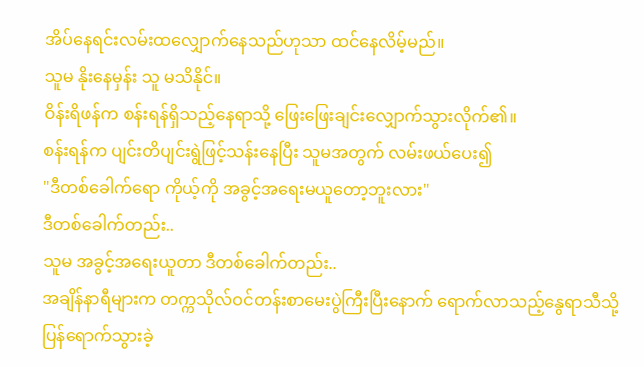အိပ်နေရင်းလမ်းထလျှောက်နေသည်ဟုသာ ထင်နေလိမ့်မည်။
သူမ နိုးနေမှန်း သူ မသိနိုင်။
ဝိန်းရိဖန်က စန်းရန်ရှိသည့်နေရာသို့ ဖြေးဖြေးချင်းလျှောက်သွားလိုက်၏။
စန်းရန်က ပျင်းတိပျင်းရွဲဖြင့်သန်းနေပြီး သူမအတွက် လမ်းဖယ်ပေး၍
"ဒီတစ်ခေါက်ရော ကိုယ့်ကို အခွင့်အရေးမယူတော့ဘူးလား"
ဒီတစ်ခေါက်တည်း..
သူမ အခွင့်အရေးယူတာ ဒီတစ်ခေါက်တည်း..
အချိန်နာရီများက တက္ကသိုလ်ဝင်တန်းစာမေးပွဲကြီးပြီးနောက် ရောက်လာသည့်နွေရာသီသို့ ပြန်ရောက်သွားခဲ့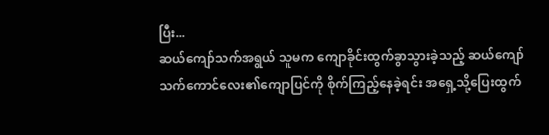ပြီး...
ဆယ်ကျော်သက်အရွယ် သူမက ကျောခိုင်းထွက်ခွာသွားခဲ့သည့် ဆယ်ကျော်သက်ကောင်လေး၏ကျောပြင်ကို စိုက်ကြည့်နေခဲ့ရင်း အရှေ့သို့ပြေးထွက်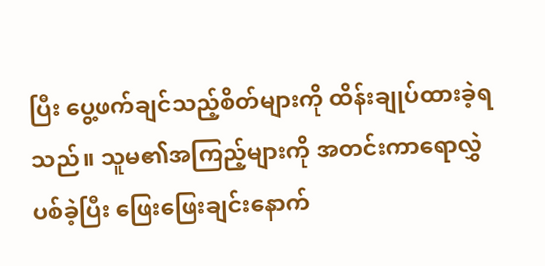ပြီး ပွေ့ဖက်ချင်သည့်စိတ်များကို ထိန်းချုပ်ထားခဲ့ရသည်။ သူမ၏အကြည့်များကို အတင်းကာရောလွှဲပစ်ခဲ့ပြီး ဖြေးဖြေးချင်းနောက်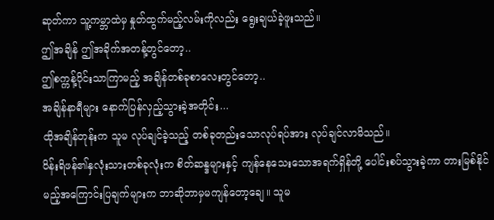ဆုတ်ကာ သူ့ကမ္ဘာထဲမှ နှုတ်ထွက်မည့်လမ်းကိုလည်း ရွေးချယ်ခဲ့ဖူးသည်။
ဤအချိန် ဤအခိုက်အတန့်တွင်တော့..
ဤစက္ကန့်ပိုင်းသာကြာမည့် အချိန်တစ်ခုစာလေးတွင်တော့..
အချိန်နာရီများ နောက်ပြန်လှည့်သွားခဲ့အတိုင်း...
ထိုအချိန်တုန်းက သူမ လုပ်ချင်ခဲ့သည့် တစ်ခုတည်းသောလုပ်ရပ်အား လုပ်ချင်လာမိသည်။
ဝိန်းရိဖန်၏နှလုံးသားတစ်ခုလုံးက စိတ်ဆန္ဒများနှင့် ကျန်နေသေးသောအရက်ရှိန်တို့ ပေါင်းစပ်သွားခဲ့ကာ တားမြစ်နိုင်မည့်အကြောင်းပြချက်များက ဘာဆိုဘာမှမကျန်တော့ချေ။ သူမ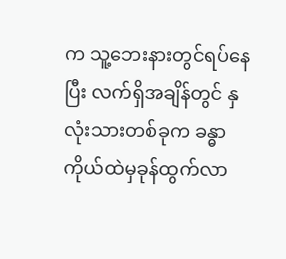က သူ့ဘေးနားတွင်ရပ်နေပြီး လက်ရှိအချိန်တွင် နှလုံးသားတစ်ခုက ခန္ဓာကိုယ်ထဲမှခုန်ထွက်လာ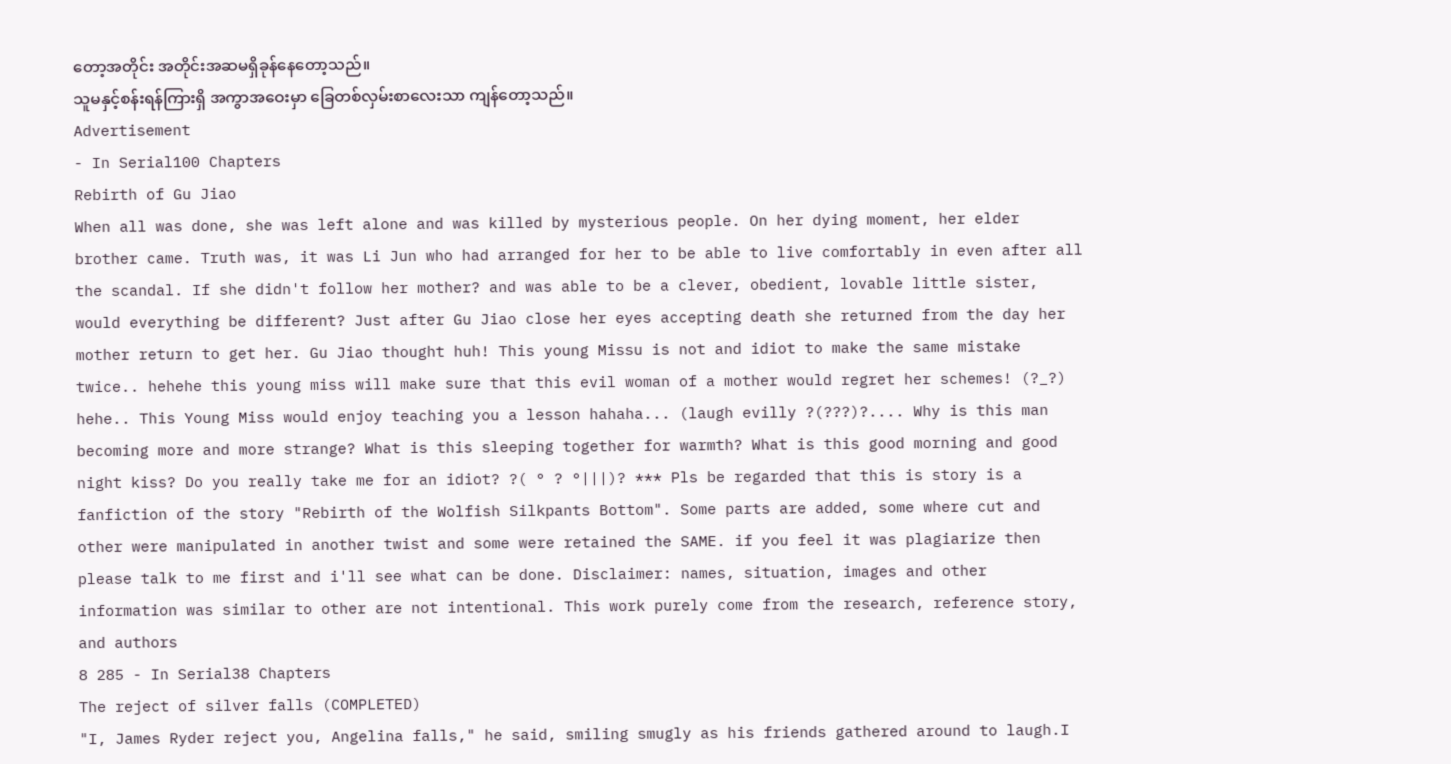တော့အတိုင်း အတိုင်းအဆမရှိခုန်နေတော့သည်။
သူမနှင့်စန်းရန်ကြားရှိ အကွာအဝေးမှာ ခြေတစ်လှမ်းစာလေးသာ ကျန်တော့သည်။
Advertisement
- In Serial100 Chapters
Rebirth of Gu Jiao
When all was done, she was left alone and was killed by mysterious people. On her dying moment, her elder brother came. Truth was, it was Li Jun who had arranged for her to be able to live comfortably in even after all the scandal. If she didn't follow her mother? and was able to be a clever, obedient, lovable little sister, would everything be different? Just after Gu Jiao close her eyes accepting death she returned from the day her mother return to get her. Gu Jiao thought huh! This young Missu is not and idiot to make the same mistake twice.. hehehe this young miss will make sure that this evil woman of a mother would regret her schemes! (?_?) hehe.. This Young Miss would enjoy teaching you a lesson hahaha... (laugh evilly ?(???)?.... Why is this man becoming more and more strange? What is this sleeping together for warmth? What is this good morning and good night kiss? Do you really take me for an idiot? ?( ° ? °|||)? *** Pls be regarded that this is story is a fanfiction of the story "Rebirth of the Wolfish Silkpants Bottom". Some parts are added, some where cut and other were manipulated in another twist and some were retained the SAME. if you feel it was plagiarize then please talk to me first and i'll see what can be done. Disclaimer: names, situation, images and other information was similar to other are not intentional. This work purely come from the research, reference story, and authors
8 285 - In Serial38 Chapters
The reject of silver falls (COMPLETED)
"I, James Ryder reject you, Angelina falls," he said, smiling smugly as his friends gathered around to laugh.I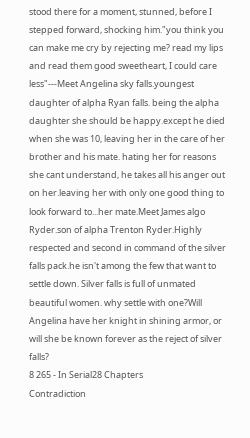stood there for a moment, stunned, before I stepped forward, shocking him."you think you can make me cry by rejecting me? read my lips and read them good sweetheart, I could care less"---Meet Angelina sky falls.youngest daughter of alpha Ryan falls. being the alpha daughter she should be happy.except he died when she was 10, leaving her in the care of her brother and his mate. hating her for reasons she cant understand, he takes all his anger out on her.leaving her with only one good thing to look forward to...her mate.Meet James algo Ryder.son of alpha Trenton Ryder.Highly respected and second in command of the silver falls pack.he isn't among the few that want to settle down. Silver falls is full of unmated beautiful women. why settle with one?Will Angelina have her knight in shining armor, or will she be known forever as the reject of silver falls?
8 265 - In Serial28 Chapters
Contradiction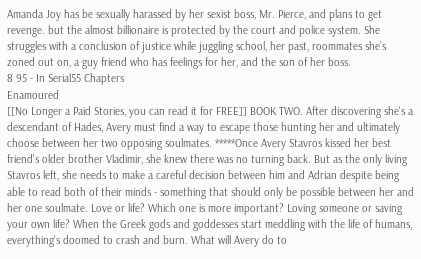Amanda Joy has be sexually harassed by her sexist boss, Mr. Pierce, and plans to get revenge. but the almost billionaire is protected by the court and police system. She struggles with a conclusion of justice while juggling school, her past, roommates she’s zoned out on, a guy friend who has feelings for her, and the son of her boss.
8 95 - In Serial55 Chapters
Enamoured
[[No Longer a Paid Stories, you can read it for FREE]] BOOK TWO. After discovering she's a descendant of Hades, Avery must find a way to escape those hunting her and ultimately choose between her two opposing soulmates. *****Once Avery Stavros kissed her best friend's older brother Vladimir, she knew there was no turning back. But as the only living Stavros left, she needs to make a careful decision between him and Adrian despite being able to read both of their minds - something that should only be possible between her and her one soulmate. Love or life? Which one is more important? Loving someone or saving your own life? When the Greek gods and goddesses start meddling with the life of humans, everything's doomed to crash and burn. What will Avery do to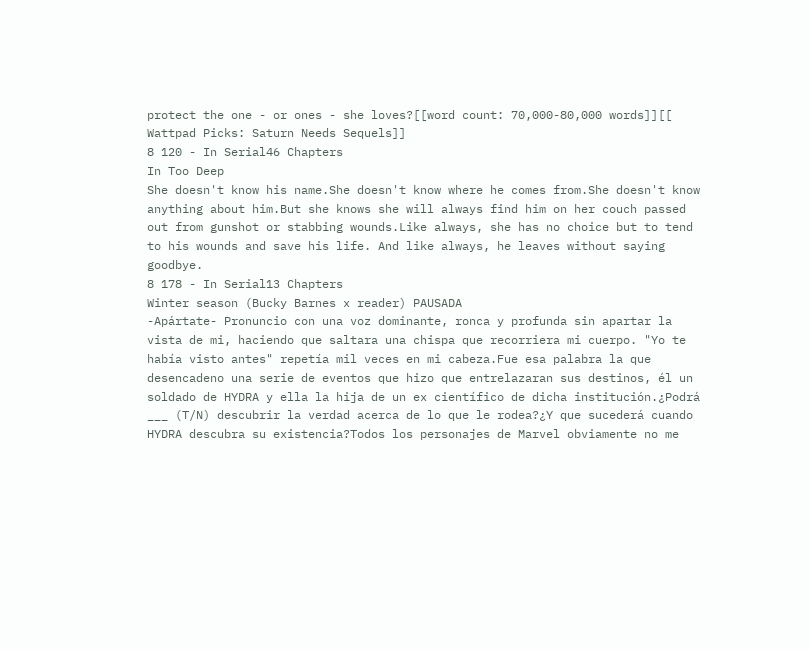protect the one - or ones - she loves?[[word count: 70,000-80,000 words]][[ Wattpad Picks: Saturn Needs Sequels]]
8 120 - In Serial46 Chapters
In Too Deep
She doesn't know his name.She doesn't know where he comes from.She doesn't know anything about him.But she knows she will always find him on her couch passed out from gunshot or stabbing wounds.Like always, she has no choice but to tend to his wounds and save his life. And like always, he leaves without saying goodbye.
8 178 - In Serial13 Chapters
Winter season (Bucky Barnes x reader) PAUSADA
-Apártate- Pronuncio con una voz dominante, ronca y profunda sin apartar la vista de mi, haciendo que saltara una chispa que recorriera mi cuerpo. "Yo te había visto antes" repetía mil veces en mi cabeza.Fue esa palabra la que desencadeno una serie de eventos que hizo que entrelazaran sus destinos, él un soldado de HYDRA y ella la hija de un ex científico de dicha institución.¿Podrá ___ (T/N) descubrir la verdad acerca de lo que le rodea?¿Y que sucederá cuando HYDRA descubra su existencia?Todos los personajes de Marvel obviamente no me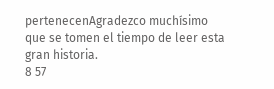pertenecenAgradezco muchísimo que se tomen el tiempo de leer esta gran historia.
8 57